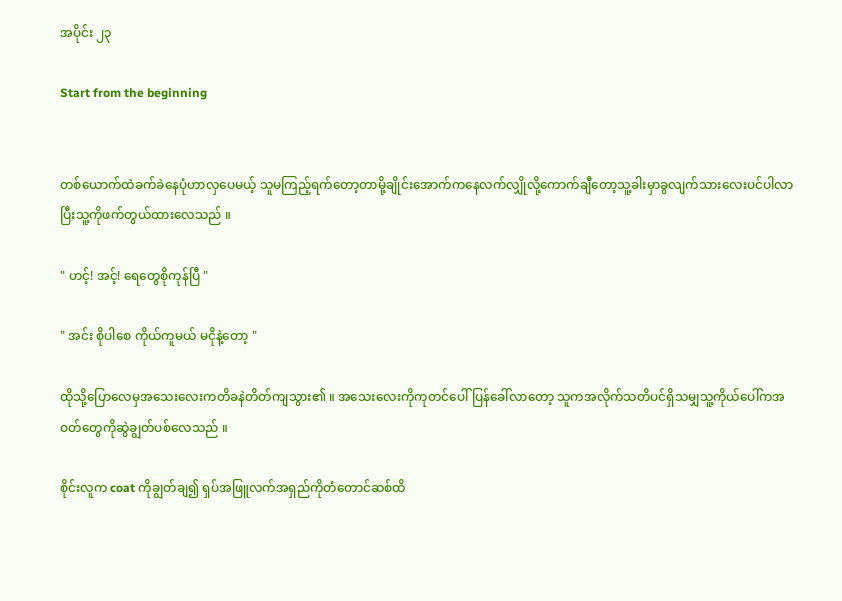အပိုင်း ၂၃

Start from the beginning


တစ်ယောက်ထဲခက်ခဲနေပုံဟာလှပေမယ့် သူမကြည့်ရက်တော့တာမို့ချိုင်းအောက်ကနေလက်လျှိုလို့ကောက်ချီတော့သူ့ခါးမှာခွလျက်သားလေးပင်ပါလာပြီးသူ့ကိုဖက်တွယ်ထားလေသည် ။

" ဟင့်! အင့်! ရေတွေစိုကုန်ပြီ "

" အင်း စိုပါစေ ကိုယ်ကူမယ် မငိုနဲ့တော့ "

ထိုသို့ပြောလေမှအသေးလေးကတိခနဲတိတ်ကျသွား၏ ။ အသေးလေးကိုကုတင်ပေါ်ပြန်ခေါ်လာတော့ သူကအလိုက်သတိပင်ရှိသမျှသူ့ကိုယ်ပေါ်ကအဝတ်တွေကိုဆွဲချွတ်ပစ်လေသည် ။

စိုင်းလူက coat ကိုချွတ်ချ၍ ရှပ်အဖြူလက်အရှည်ကိုတံတောင်ဆစ်ထိ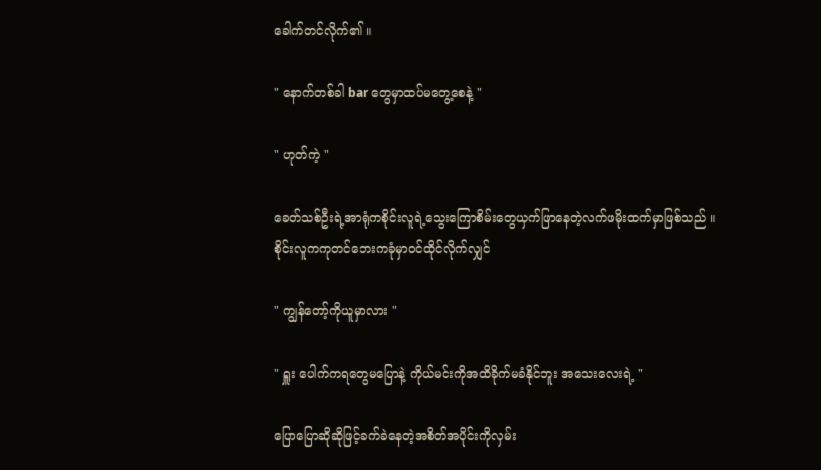ခေါက်တင်လိုက်၏ ။

" နောက်တစ်ခါ bar တွေမှာထပ်မတွေ့စေနဲ့ "

" ဟုတ်ကဲ့ "

ခေတ်သစ်ဦးရဲ့အာရုံကစိုင်းလူရဲ့သွေးကြောစိမ်းတွေယှက်ဖြာနေတဲ့လက်ဖမိုးထက်မှာဖြစ်သည် ။
စိုင်းလူကကုတင်ဘေးကခုံမှာဝင်ထိုင်လိုက်လျှင်

" ကျွန်တော့်ကိုယူမှာလား "

" ရှူး ပေါက်ကရတွေမပြောနဲ့ ကိုယ်မင်းကိုအထိခိုက်မခံနိုင်ဘူး အသေးလေးရဲ့ "

ပြောပြောဆိုဆိုဖြင့်ခက်ခဲနေတဲ့အစိတ်အပိုင်းကိုလှမ်း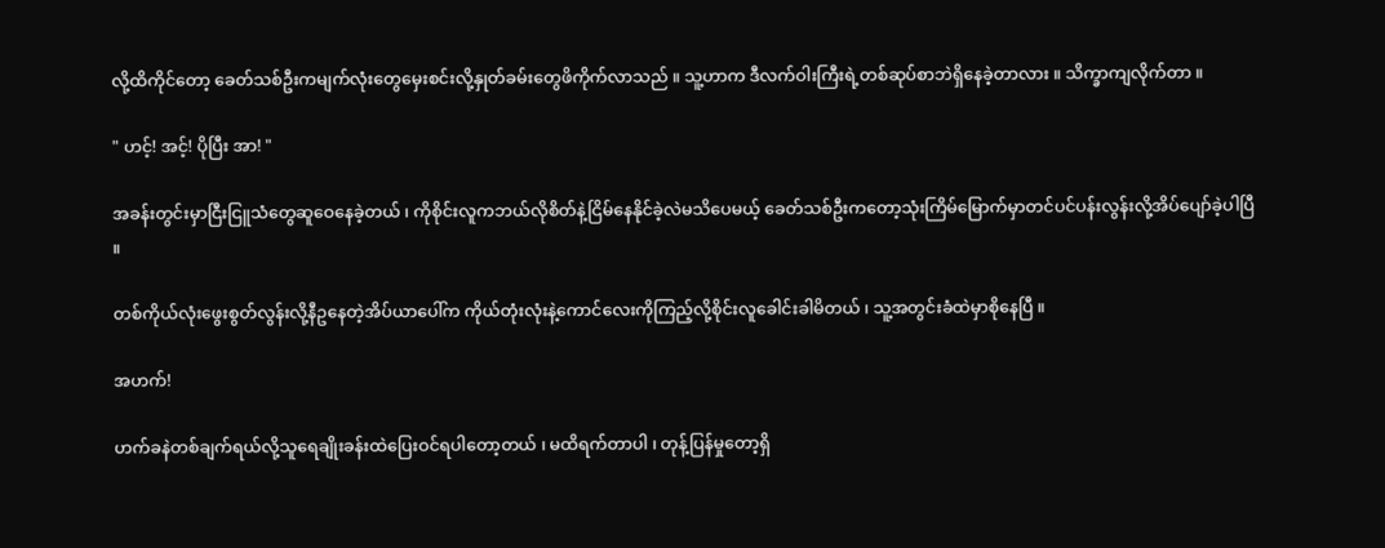လို့ထိကိုင်တော့ ခေတ်သစ်ဦးကမျက်လုံးတွေမှေးစင်းလို့နှုတ်ခမ်းတွေဖိကိုက်လာသည် ။ သူ့ဟာက ဒီလက်ဝါးကြီးရဲ့တစ်ဆုပ်စာဘဲရှိနေခဲ့တာလား ။ သိက္ခာကျလိုက်တာ ။

" ဟင့်! အင့်! ပိုပြီး အာ! "

အခန်းတွင်းမှာငြီးငြူသံတွေဆူဝေနေခဲ့တယ် ၊ ကိုစိုင်းလူကဘယ်လိုစိတ်နဲ့ငြိမ်နေနိုင်ခဲ့လဲမသိပေမယ့် ခေတ်သစ်ဦးကတော့သုံးကြိမ်မြောက်မှာတင်ပင်ပန်းလွန်းလို့အိပ်ပျော်ခဲ့ပါပြီ ။

တစ်ကိုယ်လုံးဖွေးစွတ်လွန်းလို့နီဥနေတဲ့အိပ်ယာပေါ်က ကိုယ်တုံးလုံးနဲ့ကောင်လေးကိုကြည့်လို့စိုင်းလူခေါင်းခါမိတယ် ၊ သူ့အတွင်းခံထဲမှာစိုနေပြီ ။

အဟက်!

ဟက်ခနဲတစ်ချက်ရယ်လို့သူရေချိုးခန်းထဲပြေးဝင်ရပါတော့တယ် ၊ မထိရက်တာပါ ၊ တုန့်ပြန်မှုတော့ရှိ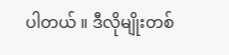ပါတယ် ။ ဒီလိုမျိုးတစ်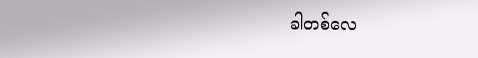ခါတစ်လေ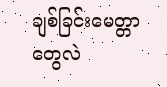ချစ်ခြင်းမေတ္တာတွေလဲ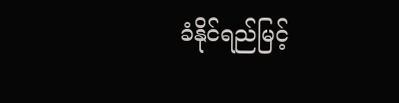ခံနိုင်ရည်မြင့်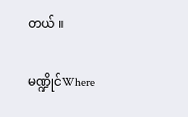တယ် ။

မဏ္ဍိုင်Where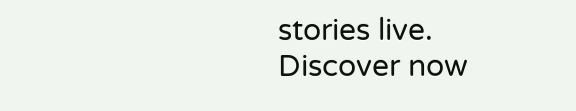stories live. Discover now